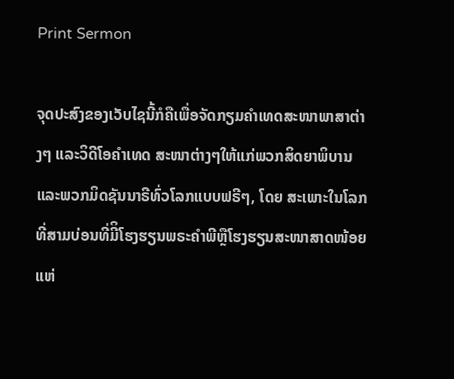Print Sermon

ຈຸດປະສົງຂອງເວັບໄຊນີ້ກໍຄືເພື່ອຈັດກຽມຄໍາເທດສະໜາພາສາຕ່າງໆ ແລະວິດີໂອຄໍາເທດ ສະໜາຕ່າງໆໃຫ້ແກ່ພວກສິດຍາພິບານ ແລະພວກມິດຊັນນາຣີທົ່ວໂລກແບບຟຣີໆ, ໂດຍ ສະເພາະໃນໂລກທີ່ສາມບ່ອນທີ່ມີິໂຮງຮຽນພຣະຄໍາພີຫຼືໂຮງຮຽນສະໜາສາດໜ້ອຍແຫ່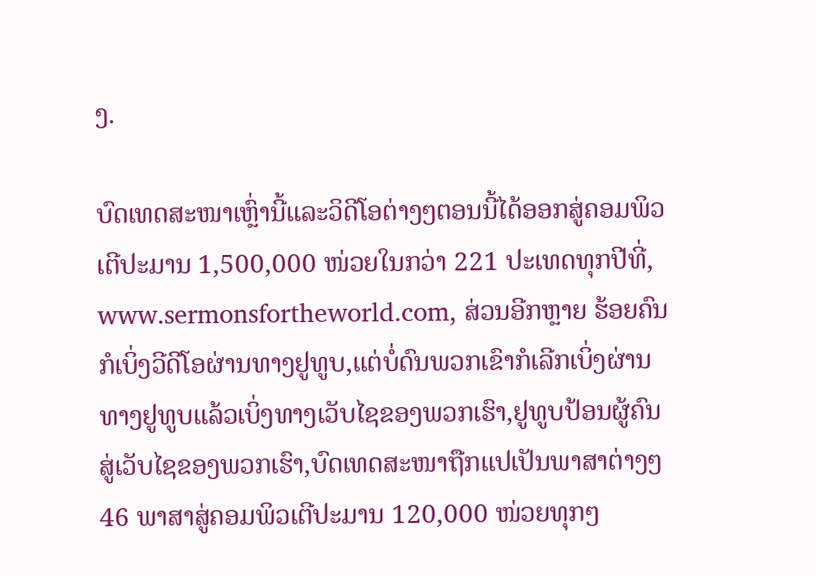ງ.

ບົດເທດສະໜາເຫຼົ່ານີ້ແລະວິດີໂອຕ່າງໆຕອນນີ້ໄດ້ອອກສູ່ຄອມພິວເຕີປະມານ 1,500,000 ໜ່ວຍໃນກວ່າ 221 ປະເທດທຸກປີທີ່, www.sermonsfortheworld.com, ສ່ວນອີກຫຼາຍ ຮ້ອຍຄົນກໍເບິ່ງວີດີໂອຜ່ານທາງຢູທູບ,ແຕ່ບໍ່ດົນພວກເຂົາກໍເລີກເບິ່ງຜ່ານທາງຢູທູບແລ້ວເບິ່ງທາງເວັບໄຊຂອງພວກເຮົາ,ຢູທູບປ້ອນຜູ້ຄົນສູ່ເວັບໄຊຂອງພວກເຮົາ,ບົດເທດສະໜາຖືກແປເປັນພາສາຕ່າງໆ 46 ພາສາສູ່ຄອມພິວເຕີປະມານ 120,000 ໜ່ວຍທຸກໆ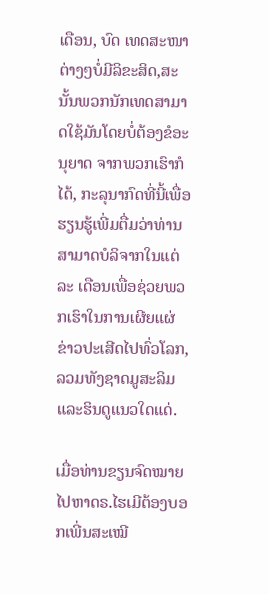ເດືອນ, ບົດ ເທດສະໜາຕ່າງໆບໍ່ມີລິຂະສິດ,ສະນັ້ນພວກນັກເທດສາມາດໃຊ້ມັນໂດຍບໍ່ຕ້ອງຂໍອະນຸຍາດ ຈາກພວກເຮົາກໍໄດ້, ກະລຸນາກົດທີ່ນີ້ເພື່ອຮຽນຮູ້ເພີ່ມຕື່ມວ່າທ່ານສາມາດບໍລິຈາກໃນແຕ່ລະ ເດືອນເພື່ອຊ່ວຍພວກເຮົາໃນການເຜີຍແຜ່ຂ່າວປະເສີດໄປທົ່ວໂລກ,ລວມທັງຊາດມູສະລິມ ແລະຮິນດູແນວໃດແດ່.

ເມື່ອທ່ານຂຽນຈົດໝາຍໄປຫາດຣ.ໄຮເມີຕ້ອງບອກເພີ່ນສະເໝີ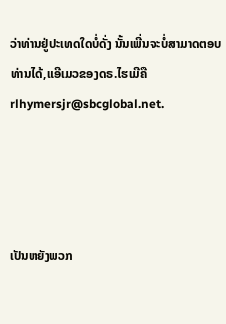ວ່າທ່ານຢູ່ປະເທດໃດບໍ່ດັ່ງ ນັ້ນເພີ່ນຈະບໍ່ສາມາດຕອບທ່ານໄດ້,ແອີເມວຂອງດຣ.ໄຮເມີຄື rlhymersjr@sbcglobal.net.




ເປັນຫຍັງພວກ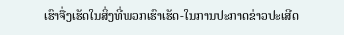ເຮົາຈື່ງເຮັດໃນສິ່ງທີ່ພວກເຮົາເຮັດ-ໃນການປະກາດຂ່າວປະເສີດ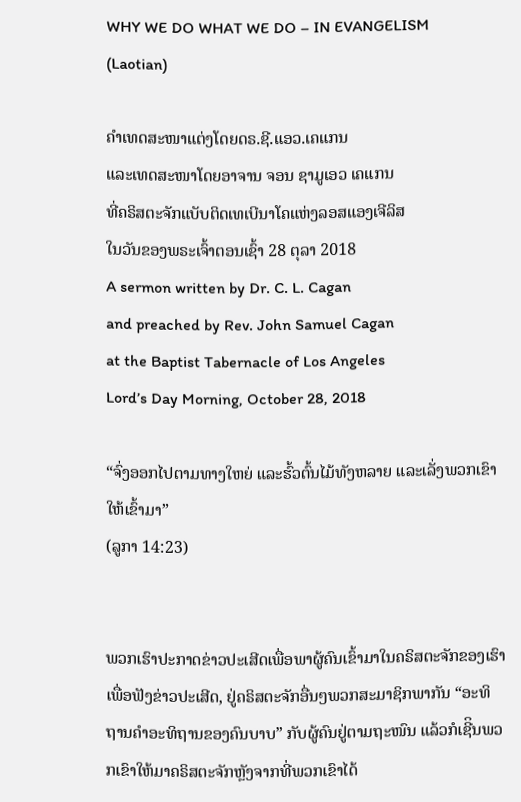WHY WE DO WHAT WE DO – IN EVANGELISM
(Laotian)

ຄໍາເທດສະໜາແຕ່ງໂດຍດຣ.ຊີ.ແອວ.ເຄແກນ
ແລະເທດສະໜາໂດຍອາຈານ ຈອນ ຊາມູເອວ ເຄແກນ
ທີ່ຄຣິສຕະຈັກແບັບຕິດເທເບີນາໂຄແຫ່ງລອສແອງເຈີລິສ
ໃນວັນຂອງພຣະເຈົ້າຕອນເຊົ້າ 28 ຕຸລາ 2018
A sermon written by Dr. C. L. Cagan
and preached by Rev. John Samuel Cagan
at the Baptist Tabernacle of Los Angeles
Lord’s Day Morning, October 28, 2018

“ຈົ່ງອອກໄປຕາມທາງໃຫຍ່ ແລະຮົ້ວຕົ້ນໄມ້ທັງຫລາຍ ແລະເລັ່ງພວກເຂົາໃຫ້ເຂົ້າມາ”
(ລູກາ 14:23)


ພວກເຮົາປະກາດຂ່າວປະເສີດເພື່ອພາຜູ້ຄົນເຂົ້າມາໃນຄຣິສຕະຈັກຂອງເຮົາເພື່ອຟັງຂ່າວປະເສີດ, ຢູ່ຄຣິສຕະຈັກອື່ນໆພວກສະມາຊິກພາກັນ “ອະທິຖານຄໍາອະທິຖານຂອງຄົນບາບ” ກັບຜູ້ຄົນຢູ່ຕາມຖະໜົນ ແລ້ວກໍເຊີິນພວກເຂົາໃຫ້ມາຄຣິສຕະຈັກຫຼັງຈາກທີ່ພວກເຂົາໄດ້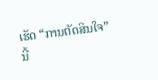ເຮັດ “ການຕັດສິນໃຈ”ນີ້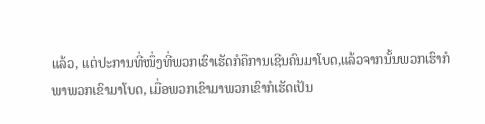ແລ້ວ, ແຕ່ປະການທີ່ໜຶ່ງທີ່ພວກເຮົາເຮັດກໍຄືການເຊີນຄົນມາໂບດ,ແລ້ວຈາກນັ້ນພວກເຮົາກໍພາພວກເຂົາມາໂບດ, ເມື່ອພວກເຂົາມາພວກເຂົາກໍເຮັດເປັນ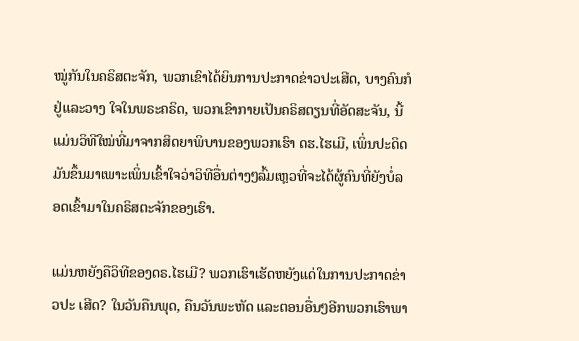ໝູ່ກັນໃນຄຣິສຕະຈັກ, ພວກເຂົາໄດ້ຍິນການປະກາດຂ່າວປະເສີດ, ບາງຄົນກໍຢູ່ແລະວາງ ໃຈໃນພຣະຄຣິດ, ພວກເຂົາກາຍເປັນຄຣິສຕຽນທີ່ອັດສະຈັນ, ນີ້ແມ່ນວິທີໃໝ່ທີ່ມາຈາກສິດຍາພິບານຂອງພວກເຮົາ ດຮ.ໄຮເມີ, ເພິ່ນປະດິດມັນຂຶ້ນມາເພາະເພິ່ນເຂົ້າໃຈວ່າວິທີອື່ນຕ່າງໆລົ້ມເຫຼວທີ່ຈະໄດ້ຜູ້ຄົນທີ່ຍັງບໍ່ລອດເຂົ້າມາໃນຄຣິສຕະຈັກຂອງເຮົາ.

ແມ່ນຫຍັງຄືວິທີຂອງດຣ.ໄຮເມີ? ພວກເຮົາເຮັດຫຍັງແດ່ໃນການປະກາດຂ່າວປະ ເສີດ? ໃນວັນຄືນພຸດ, ຄືນວັນພະຫັດ ແລະຕອນອື່ນໆອີກພວກເຮົາພາ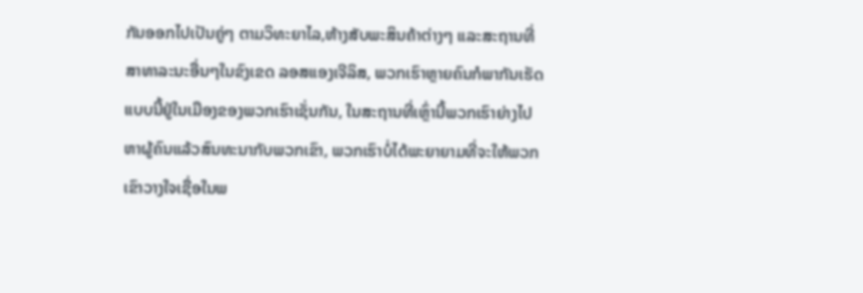ກັນອອກໄປເປັນຄູ່ໆ ຕາມວິທະຍາໄລ,ຫ້າງສັບພະສິນຄ້າຕ່າງໆ ແລະສະຖານທີ່ສາທາລະນະອື່ນໆໃນຂົງເຂດ ລອສແອງເຈີລິສ, ພວກເຮົາຫຼາຍຄົນກໍພາກັນເຮັດແບບນີ້ຢູ່ໃນເມືອງຂອງພວກເຮົາເຊັ່ນກັນ, ໃນສະຖານທີ່ເຫຼົ່ານີ້ພວກເຮົາຍ່າງໄປຫາຜູ້ຄົນແລ້ວສົນທະນາກັບພວກເຂົາ, ພວກເຮົາບໍ່ໄດ້ພະຍາຍາມທີ່ຈະໃຫ້ພວກເຂົາວາງໃຈເຊື່ອໃນພ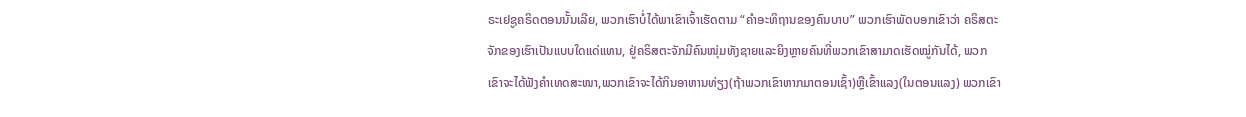ຣະເຢຊູຄຣິດຕອນນັ້ນເລີຍ, ພວກເຮົາບໍ່ໄດ້ພາເຂົາເຈົ້າເຮັດຕາມ “ຄໍາອະທິຖານຂອງຄົນບາບ” ພວກເຮົາພັດບອກເຂົາວ່າ ຄຣິສຕະຈັກຂອງເຮົາເປັນແບບໃດແດ່ແທນ, ຢູ່ຄຣິສຕະຈັກມີຄົນໜຸ່ມທັງຊາຍແລະຍິງຫຼາຍຄົນທີ່ພວກເຂົາສາມາດເຮັດໝູ່ກັນໄດ້, ພວກເຂົາຈະໄດ້ຟັງຄໍາເທດສະໜາ,ພວກເຂົາຈະໄດ້ກິນອາຫານທ່ຽງ(ຖ້າພວກເຂົາຫາກມາຕອນເຊົ້າ)ຫຼືເຂົ້າແລງ(ໃນຕອນແລງ) ພວກເຂົາ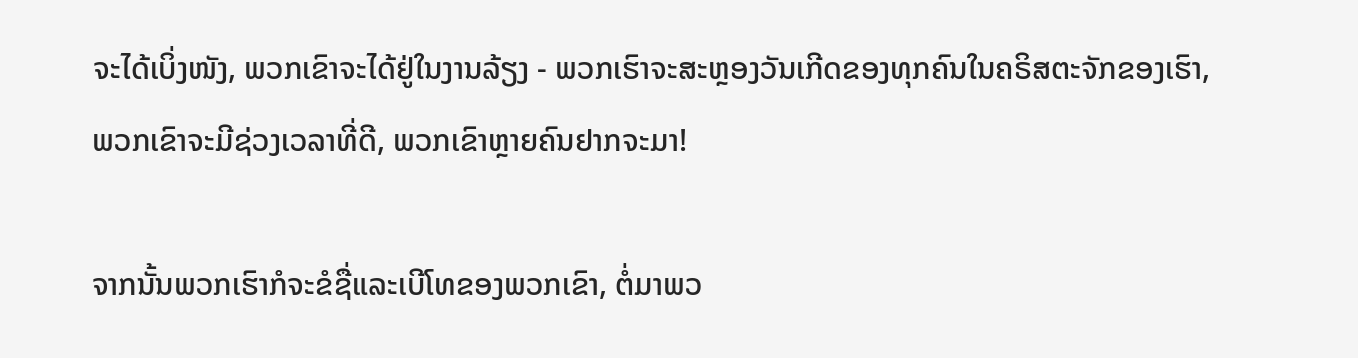ຈະໄດ້ເບິ່ງໜັງ, ພວກເຂົາຈະໄດ້ຢູ່ໃນງານລ້ຽງ - ພວກເຮົາຈະສະຫຼອງວັນເກີດຂອງທຸກຄົນໃນຄຣິສຕະຈັກຂອງເຮົາ, ພວກເຂົາຈະມີຊ່ວງເວລາທີ່ດີ, ພວກເຂົາຫຼາຍຄົນຢາກຈະມາ!

ຈາກນັ້ນພວກເຮົາກໍຈະຂໍຊື່ແລະເບີໂທຂອງພວກເຂົາ, ຕໍ່ມາພວ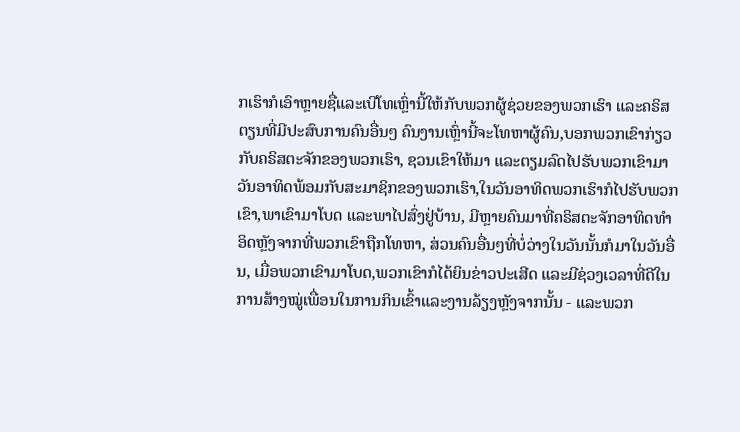ກເຮົາກໍເອົາຫຼາຍຊື່ແລະເບີໂທເຫຼົ່ານີ້ໃຫ້ກັບພວກຜູ້ຊ່ວຍຂອງພວກເຮົາ ແລະຄຣິສຕຽນທີ່ມີປະສົບການຄົນອື່ນໆ ຄົນງານເຫຼົ່ານີ້ຈະໂທຫາຜູ້ຄົນ,ບອກພວກເຂົາກ່ຽວກັບຄຣິສຕະຈັກຂອງພວກເຮົາ, ຊວນເຂົາໃຫ້ມາ ແລະຕຽມລົດໄປຮັບພວກເຂົາມາວັນອາທິດພ້ອມກັບສະມາຊິກຂອງພວກເຮົາ,ໃນວັນອາທິດພວກເຮົາກໍໄປຮັບພວກເຂົາ,ພາເຂົາມາໂບດ ແລະພາໄປສົ່ງຢູ່ບ້ານ, ມີຫຼາຍຄົນມາທີ່ຄຣິສຕະຈັກອາທິດທໍາອິດຫຼັງຈາກທີ່ພວກເຂົາຖືກໂທຫາ, ສ່ວນຄົນອື່ນໆທີ່ບໍ່ວ່າງໃນວັນນັ້ນກໍມາໃນວັນອື່ນ, ເມື່ອພວກເຂົາມາໂບດ,ພວກເຂົາກໍໄດ້ຍິນຂ່າວປະເສີດ ແລະມີຊ່ວງເວລາທີ່ດີໃນການສ້າງໝູ່ເພື່ອນໃນການກິນເຂົ້າແລະງານລ້ຽງຫຼັງຈາກນັ້ນ - ແລະພວກ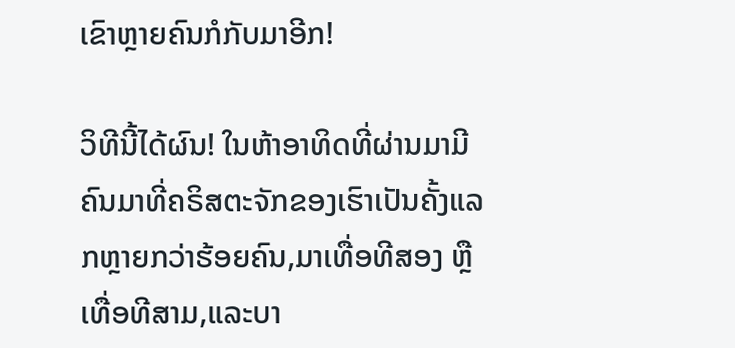ເຂົາຫຼາຍຄົນກໍກັບມາອີກ!

ວິທີນີ້ໄດ້ຜົນ! ໃນຫ້າອາທິດທີ່ຜ່ານມາມີຄົນມາທີ່ຄຣິສຕະຈັກຂອງເຮົາເປັນຄັ້ງແລກຫຼາຍກວ່າຮ້ອຍຄົນ,ມາເທື່ອທີສອງ ຫຼືເທື່ອທີສາມ,ແລະບາ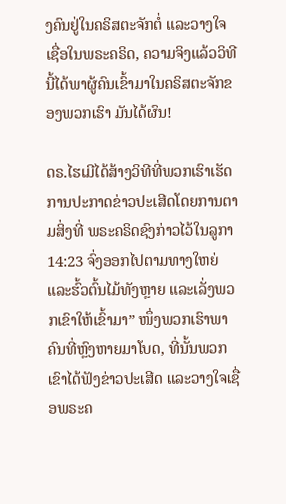ງຄົນຢູ່ໃນຄຣິສຕະຈັກຕໍ່ ແລະວາງໃຈເຊື່ອໃນພຣະຄຣິດ, ຄວາມຈິງແລ້ວວິທີນີ້ໄດ້ພາຜູ້ຄົນເຂົ້າມາໃນຄຣິສຕະຈັກຂອງພວກເຮົາ ມັນໄດ້ຜົນ!

ດຣ.ໄຮເມີໄດ້ສ້າງວິທີທີ່ພວກເຮົາເຮັດການປະກາດຂ່າວປະເສີດໂດຍການຕາມສິ່ງທີ່ ພຣະຄຣິດຊົງກ່າວໄວ້ໃນລູກາ 14:23 ຈົ່ງອອກໄປຕາມທາງໃຫຍ່ ແລະຮົ້ວຕົ້ນໄມ້ທັງຫຼາຍ ແລະເລັ່ງພວກເຂົາໃຫ້ເຂົ້າມາ” ໜຶ່ງພວກເຮົາພາຄົນທີ່ຫຼົງຫາຍມາໂບດ, ທີ່ນັ້ນພວກເຂົາໄດ້ຟັງຂ່າວປະເສີດ ແລະວາງໃຈເຊື່ອພຣະຄ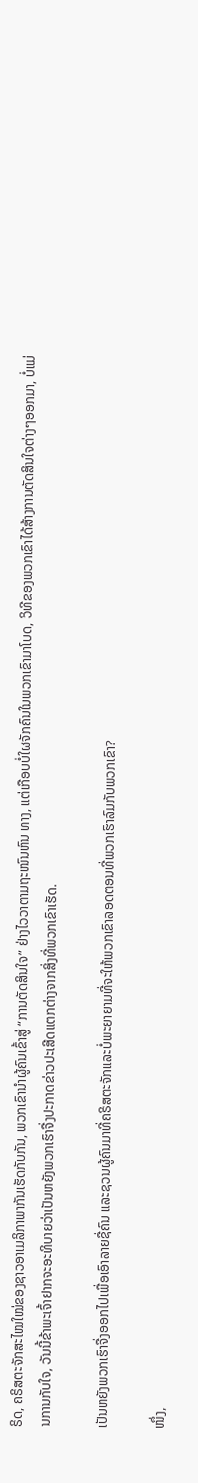ຣິດ, ຄຣິສຕະຈັກສະໄໝໃໝ່ຂອງຊາວອາເມລິກາພາກັນເຮັດກັບກັນ, ພວກເຂົານໍາຜູ້ຄົນເຂົ້າສູ່ “ການຕັດສິນໃຈ” ຢ່າງໄວວາຕາມຖະໜົນຫົນ ທາງ, ແຕ່ເກືອບບໍ່ໃຜຈັກຄົນໃນພວກເຂົາມາໂບດ, ວິທີຂອງພວກເຂົາໄດ້ສ້າງການຕັດສິນໃຈຕ່າງໆອອກມາ, ບໍ່ແມ່ນການກັບໃຈ, ວັນນີ້ຂ້າພະເຈົ້າຢາກຈະອະທິບາຍວ່າເປັນຫຍັງພວກເຮົາຈື່ງປະກາດຂ່າວປະເສີດແຕກຕ່າງຈາກສິ່ງທີ່ພວກເຂົາເຮັດ.

ເປັນຫຍັງພວກເຮົາຈື່ງອອກໄປເພື່ອເອົາລາຍຊື່ຄົນ ແລະຊວນຜູ້ຄົນມາທີ່ຄຣິສຕະຈັກແລະບໍ່ພະຍາຍາມທີ່ຈະໃຫ້ພວກເຂົາລອດຕອນທີ່ພວກເຮົາລົມກັບພວກເຂົາ?

ໜຶ່ງ,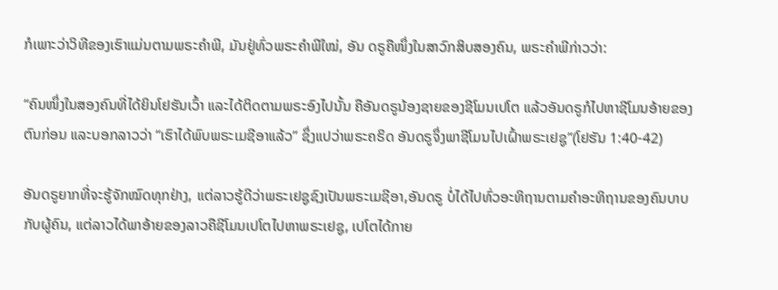ກໍເພາະວ່າວິທີຂອງເຮົາແມ່ນຕາມພຣະຄໍາພີ, ມັນຢູ່ທົ່ວພຣະຄໍາພີໃໝ່, ອັນ ດຣູຄືໜຶ່ງໃນສາວົກສິບສອງຄົນ, ພຣະຄໍາພີກ່າວວ່າ:

“ຄົນໜຶ່ງໃນສອງຄົນທີ່ໄດ້ຍິນໂຢຮັນເວົ້າ ແລະໄດ້ຕິດຕາມພຣະອົງໄປນັ້ນ ຄືອັນດຣູນ້ອງຊາຍຂອງຊີໂມນເປໂຕ ແລ້ວອັນດຣູກໍໄປຫາຊີໂມນອ້າຍຂອງຕົນກ່ອນ ແລະບອກລາວວ່າ “ເຮົາໄດ້ພົບພຣະເມຊີອາແລ້ວ” ຊຶ່ງແປວ່າພຣະຄຣິດ ອັນດຣູຈຶ່ງພາຊີໂມນໄປເຝົ້າພຣະເຢຊູ”(ໂຢຮັນ 1:40-42)

ອັນດຣູຍາກທີ່ຈະຮູ້ຈັກໝົດທຸກຢ່າງ, ແຕ່ລາວຮູ້ດີວ່າພຣະເຢຊູຊົງເປັນພຣະເມຊີອາ,ອັນດຣູ ບໍ່ໄດ້ໄປທົ່ວອະທິຖານຕາມຄໍາອະທິຖານຂອງຄົນບາບກັບຜູ້ຄົນ, ແຕ່ລາວໄດ້ພາອ້າຍຂອງລາວຄືຊີໂມນເປໂຕໄປຫາພຣະເຢຊູ, ເປໂຕໄດ້ກາຍ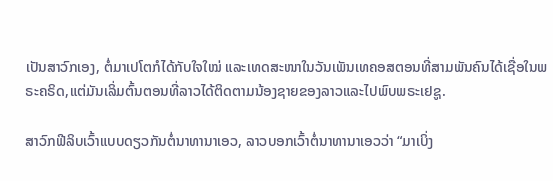ເປັນສາວົກເອງ, ຕໍ່ມາເປໂຕກໍໄດ້ກັບໃຈໃໝ່ ແລະເທດສະໜາໃນວັນເພັນເທຄອສຕອນທີ່ສາມພັນຄົນໄດ້ເຊື່ອໃນພຣະຄຣິດ,ແຕ່ມັນເລິ່ມຕົ້ນຕອນທີ່ລາວໄດ້ຕິດຕາມນ້ອງຊາຍຂອງລາວແລະໄປພົບພຣະເຢຊູ.

ສາວົກຟີລິບເວົ້າແບບດຽວກັນຕໍ່ນາທານາເອວ, ລາວບອກເວົ້າຕໍ່ນາທານາເອວວ່າ “ມາເບິ່ງ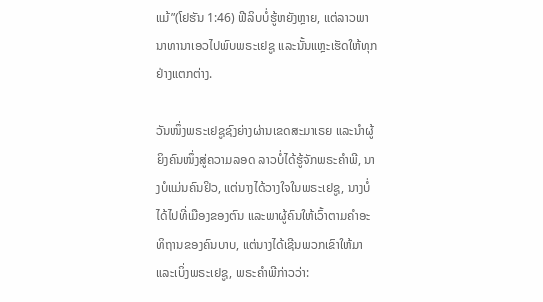ແມ້”(ໂຢຮັນ 1:46) ຟີລິບບໍ່ຮູ້ຫຍັງຫຼາຍ, ແຕ່ລາວພານາທານາເອວໄປພົບພຣະເຢຊູ ແລະນັ້ນແຫຼະເຮັດໃຫ້ທຸກຢ່າງແຕກຕ່າງ.

ວັນໜຶ່ງພຣະເຢຊູຊົງຍ່າງຜ່ານເຂດສະມາເຣຍ ແລະນໍາຜູ້ຍິງຄົນໜຶ່ງສູ່ຄວາມລອດ ລາວບໍ່ໄດ້ຮູ້ຈັກພຣະຄໍາພີ, ນາງບໍແມ່ນຄົນຢິວ, ແຕ່ນາງໄດ້ວາງໃຈໃນພຣະເຢຊູ, ນາງບໍ່ໄດ້ໄປທີ່ເມືອງຂອງຕົນ ແລະພາຜູ້ຄົນໃຫ້ເວົ້າຕາມຄໍາອະທິຖານຂອງຄົນບາບ, ແຕ່ນາງໄດ້ເຊີນພວກເຂົາໃຫ້ມາ ແລະເບິ່ງພຣະເຢຊູ, ພຣະຄໍາພີກ່າວວ່າ: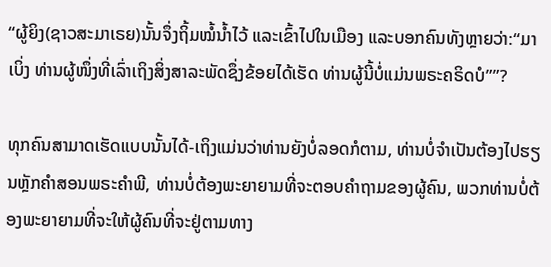“ຜູ້ຍິງ(ຊາວສະມາເຣຍ)ນັ້ນຈຶ່ງຖິ້ມໝໍ້ນ້ຳໄວ້ ແລະເຂົ້າໄປໃນເມືອງ ແລະບອກຄົນທັງຫຼາຍວ່າ:“ມາເບິ່ງ ທ່ານຜູ້ໜຶ່ງທີ່ເລົ່າເຖິງສິ່ງສາລະພັດຊຶ່ງຂ້ອຍໄດ້ເຮັດ ທ່ານຜູ້ນີ້ບໍ່ແມ່ນພຣະຄຣິດບໍ””?

ທຸກຄົນສາມາດເຮັດແບບນັ້ນໄດ້-ເຖິງແມ່ນວ່າທ່ານຍັງບໍ່ລອດກໍຕາມ, ທ່ານບໍ່ຈໍາເປັນຕ້ອງໄປຮຽນຫຼັກຄໍາສອນພຣະຄໍາພີ, ທ່ານບໍ່ຕ້ອງພະຍາຍາມທີ່ຈະຕອບຄໍາຖາມຂອງຜູ້ຄົນ, ພວກທ່ານບໍ່ຕ້ອງພະຍາຍາມທີ່ຈະໃຫ້ຜູ້ຄົນທີ່ຈະຢູ່ຕາມທາງ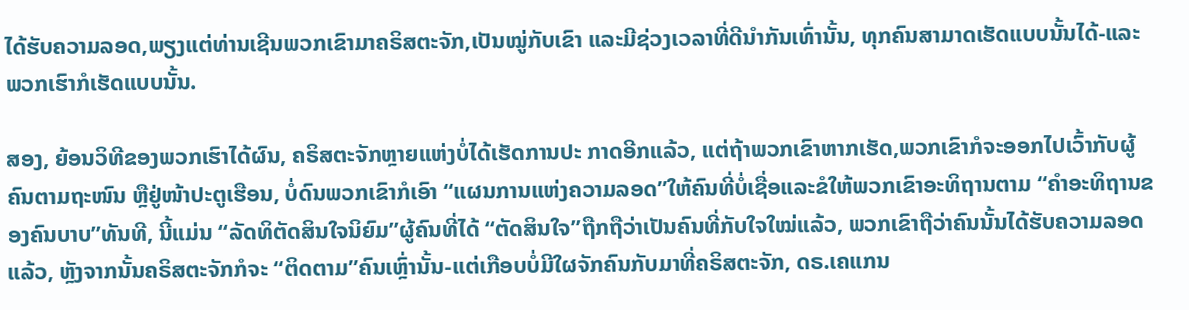ໄດ້ຮັບຄວາມລອດ,ພຽງແຕ່ທ່ານເຊີນພວກເຂົາມາຄຣິສຕະຈັກ,ເປັນໝູ່ກັບເຂົາ ແລະມີຊ່ວງເວລາທີ່ດີນໍາກັນເທົ່ານັ້ນ, ທຸກຄົນສາມາດເຮັດແບບນັ້ນໄດ້-ແລະພວກເຮົາກໍເຮັດແບບນັ້ນ.

ສອງ, ຍ້ອນວິທີຂອງພວກເຮົາໄດ້ຜົນ, ຄຣິສຕະຈັກຫຼາຍແຫ່ງບໍ່ໄດ້ເຮັດການປະ ກາດອີກແລ້ວ, ແຕ່ຖ້າພວກເຂົາຫາກເຮັດ,ພວກເຂົາກໍຈະອອກໄປເວົ້າກັບຜູ້ຄົນຕາມຖະໜົນ ຫຼືຢູ່ໜ້າປະຕູເຮືອນ, ບໍ່ດົນພວກເຂົາກໍເອົາ “ແຜນການແຫ່ງຄວາມລອດ”ໃຫ້ຄົນທີ່ບໍ່ເຊື່ອແລະຂໍໃຫ້ພວກເຂົາອະທິຖານຕາມ “ຄໍາອະທິຖານຂອງຄົນບາບ”ທັນທີ, ນີ້ແມ່ນ “ລັດທິຕັດສິນໃຈນິຍົມ”ຜູ້ຄົນທີ່ໄດ້ “ຕັດສິນໃຈ”ຖືກຖືວ່າເປັນຄົນທີ່ກັບໃຈໃໝ່ແລ້ວ, ພວກເຂົາຖືວ່າຄົນນັ້ນໄດ້ຮັບຄວາມລອດແລ້ວ, ຫຼັງຈາກນັ້ນຄຣິສຕະຈັກກໍຈະ “ຕິດຕາມ”ຄົນເຫຼົ່ານັ້ນ-ແຕ່ເກືອບບໍ່ມີໃຜຈັກຄົນກັບມາທີ່ຄຣິສຕະຈັກ, ດຣ.ເຄແກນ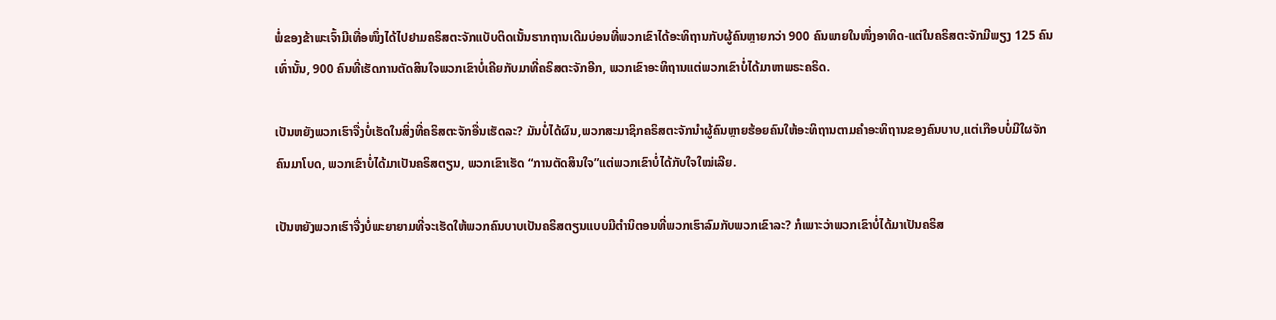ພໍ່ຂອງຂ້າພະເຈົ້າມີເທື່ອໜຶ່ງໄດ້ໄປຢາມຄຣິສຕະຈັກແບັບຕິດເນັ້ນຮາກຖານເດີມບ່ອນທີ່ພວກເຂົາໄດ້ອະທິຖານກັບຜູ້ຄົນຫຼາຍກວ່າ 900 ຄົນພາຍໃນໜຶ່ງອາທິດ-ແຕ່ໃນຄຣິສຕະຈັກມີພຽງ 125 ຄົນເທົ່ານັ້ນ, 900 ຄົນທີ່ເຮັດການຕັດສິນໃຈພວກເຂົາບໍ່ເຄີຍກັບມາທີ່ຄຣິສຕະຈັກອີກ, ພວກເຂົາອະທິຖານແຕ່ພວກເຂົາບໍ່ໄດ້ມາຫາພຣະຄຣິດ.

ເປັນຫຍັງພວກເຮົາຈື່ງບໍ່ເຮັດໃນສິ່ງທີ່ຄຣິສຕະຈັກອື່ນເຮັດລະ? ມັນບໍ່ໄດ້ຜົນ,ພວກສະມາຊິກຄຣິສຕະຈັກນໍາຜູ້ຄົນຫຼາຍຮ້ອຍຄົນໃຫ້ອະທິຖານຕາມຄໍາອະທິຖານຂອງຄົນບາບ,ແຕ່ເກືອບບໍ່ມີໃຜຈັກຄົນມາໂບດ, ພວກເຂົາບໍ່ໄດ້ມາເປັນຄຣິສຕຽນ, ພວກເຂົາເຮັດ “ການຕັດສິນໃຈ”ແຕ່ພວກເຂົາບໍ່ໄດ້ກັບໃຈໃໝ່ເລີຍ.

ເປັນຫຍັງພວກເຮົາຈື່ງບໍ່ພະຍາຍາມທີ່ຈະເຮັດໃຫ້ພວກຄົນບາບເປັນຄຣິສຕຽນແບບມີຕໍານິຕອນທີ່ພວກເຮົາລົມກັບພວກເຂົາລະ? ກໍເພາະວ່າພວກເຂົາບໍ່ໄດ້ມາເປັນຄຣິສ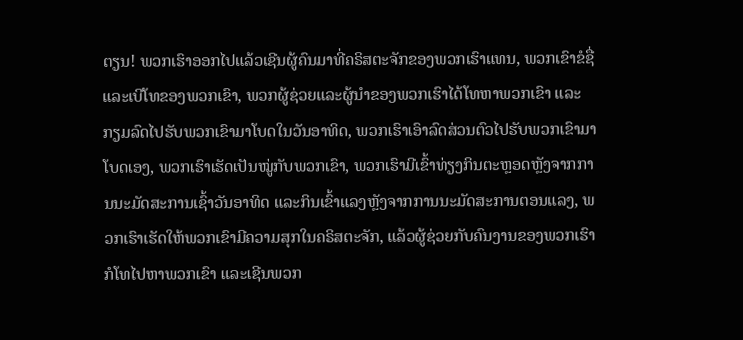ຕຽນ! ພວກເຮົາອອກໄປແລ້ວເຊີນຜູ້ຄົນມາທີ່ຄຣິສຕະຈັກຂອງພວກເຮົາແທນ, ພວກເຂົາຂໍຊື່ແລະເບີໂທຂອງພວກເຂົາ, ພວກຜູ້ຊ່ວຍແລະຜູ້ນໍາຂອງພວກເຮົາໄດ້ໂທຫາພວກເຂົາ ແລະກຽມລົດໄປຮັບພວກເຂົາມາໂບດໃນວັນອາທິດ, ພວກເຮົາເອົາລົດສ່ວນຕົວໄປຮັບພວກເຂົາມາໂບດເອງ, ພວກເຮົາເຮັດເປັນໝູ່ກັບພວກເຂົາ, ພວກເຮົາມີເຂົ້າທ່ຽງກິນຕະຫຼອດຫຼັງຈາກການນະມັດສະການເຊົ້າວັນອາທິດ ແລະກິນເຂົ້າແລງຫຼັງຈາກການນະມັດສະການຕອນແລງ, ພວກເຮົາເຮັດໃຫ້ພວກເຂົາມີຄວາມສຸກໃນຄຣິສຕະຈັກ, ແລ້ວຜູ້ຊ່ວຍກັບຄົນງານຂອງພວກເຮົາກໍໂທໄປຫາພວກເຂົາ ແລະເຊີນພວກ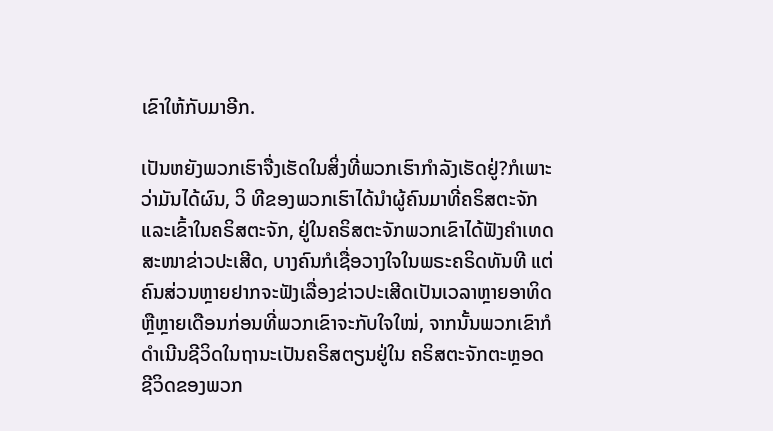ເຂົາໃຫ້ກັບມາອີກ.

ເປັນຫຍັງພວກເຮົາຈື່ງເຮັດໃນສິ່ງທີ່ພວກເຮົາກໍາລັງເຮັດຢູ່?ກໍເພາະວ່າມັນໄດ້ຜົນ, ວິ ທີຂອງພວກເຮົາໄດ້ນໍາຜູ້ຄົນມາທີ່ຄຣິສຕະຈັກ ແລະເຂົ້າໃນຄຣິສຕະຈັກ, ຢູ່ໃນຄຣິສຕະຈັກພວກເຂົາໄດ້ຟັງຄໍາເທດສະໜາຂ່າວປະເສີດ, ບາງຄົນກໍເຊື່ອວາງໃຈໃນພຣະຄຣິດທັນທີ ແຕ່ຄົນສ່ວນຫຼາຍຢາກຈະຟັງເລື່ອງຂ່າວປະເສີດເປັນເວລາຫຼາຍອາທິດຫຼືຫຼາຍເດືອນກ່ອນທີ່ພວກເຂົາຈະກັບໃຈໃໝ່, ຈາກນັ້ນພວກເຂົາກໍດໍາເນີນຊີວິດໃນຖານະເປັນຄຣິສຕຽນຢູ່ໃນ ຄຣິສຕະຈັກຕະຫຼອດຊີວິດຂອງພວກ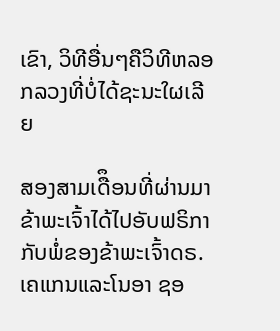ເຂົາ, ວິທີອື່ນໆຄືວິທີຫລອກລວງທີ່ບໍ່ໄດ້ຊະນະໃຜເລີຍ

ສອງສາມເດືຶອນທີ່ຜ່ານມາຂ້າພະເຈົ້າໄດ້ໄປອັບຟຣິກາກັບພໍ່ຂອງຂ້າພະເຈົ້າດຣ.ເຄແກນແລະໂນອາ ຊອ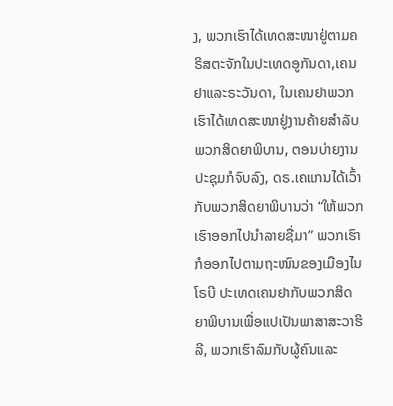ງ, ພວກເຮົາໄດ້ເທດສະໜາຢູ່ຕາມຄຣິສຕະຈັກໃນປະເທດອູກັນດາ,ເຄນຢາແລະຣະວັນດາ, ໃນເຄນຢາພວກເຮົາໄດ້ເທດສະໜາຢູ່ງານຄ້າຍສໍາລັບພວກສິດຍາພິບານ, ຕອນບ່າຍງານປະຊຸມກໍຈົບລົງ, ດຣ.ເຄແກນໄດ້ເວົ້າກັບພວກສິດຍາພິບານວ່າ “ໃຫ້ພວກເຮົາອອກໄປນໍາລາຍຊື່ມາ” ພວກເຮົາກໍອອກໄປຕາມຖະໜົນຂອງເມືອງໄນໂຣບີ ປະເທດເຄນຢາກັບພວກສິດຍາພິບານເພື່ອແປເປັນພາສາສະວາຮິລີ, ພວກເຮົາລົມກັບຜູ້ຄົນແລະ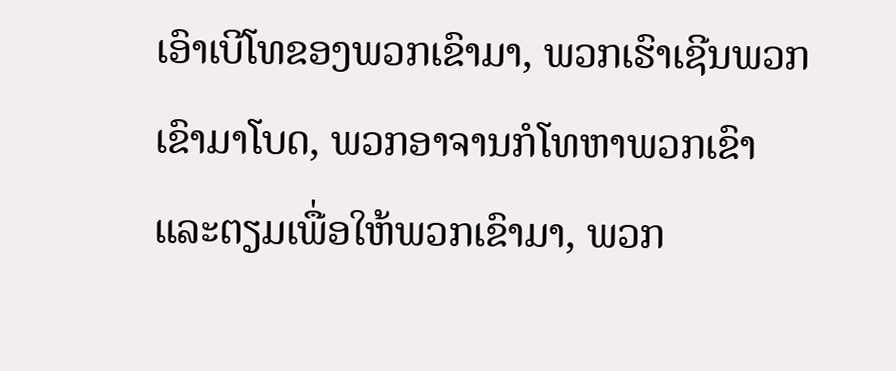ເອົາເບີໂທຂອງພວກເຂົາມາ, ພວກເຮົາເຊີນພວກເຂົາມາໂບດ, ພວກອາຈານກໍໂທຫາພວກເຂົາແລະຕຽມເພື່ອໃຫ້ພວກເຂົາມາ, ພວກ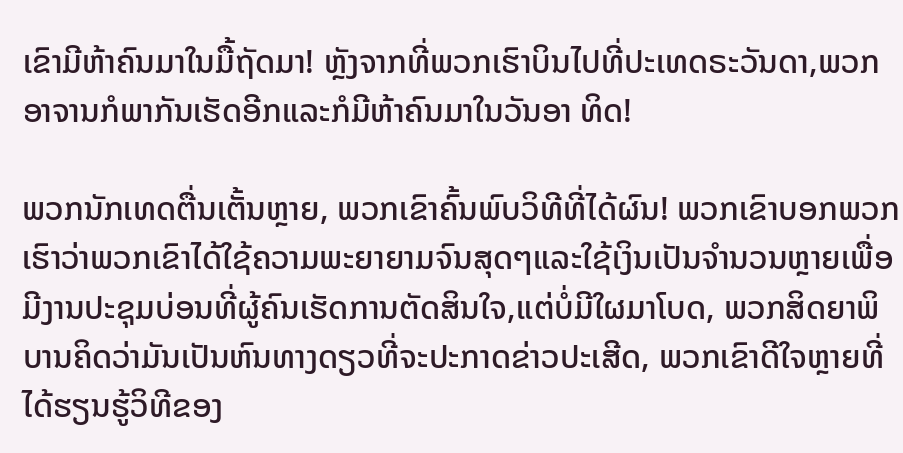ເຂົາມີຫ້າຄົນມາໃນມື້ຖັດມາ! ຫຼັງຈາກທີ່ພວກເຮົາບິນໄປທີ່ປະເທດຣະວັນດາ,ພວກອາຈານກໍພາກັນເຮັດອີກແລະກໍມີຫ້າຄົນມາໃນວັນອາ ທິດ!

ພວກນັກເທດຕື່ນເຕັ້ນຫຼາຍ, ພວກເຂົາຄົ້ນພົບວິທີທີ່ໄດ້ຜົນ! ພວກເຂົາບອກພວກເຮົາວ່າພວກເຂົາໄດ້ໃຊ້ຄວາມພະຍາຍາມຈົນສຸດໆແລະໃຊ້ເງິນເປັນຈໍານວນຫຼາຍເພື່ອມີງານປະຊຸມບ່ອນທີ່ຜູ້ຄົນເຮັດການຕັດສິນໃຈ,ແຕ່ບໍ່ມີໃຜມາໂບດ, ພວກສິດຍາພິບານຄິດວ່າມັນເປັນຫົນທາງດຽວທີ່ຈະປະກາດຂ່າວປະເສີດ, ພວກເຂົາດີໃຈຫຼາຍທີ່ໄດ້ຮຽນຮູ້ວິທີຂອງ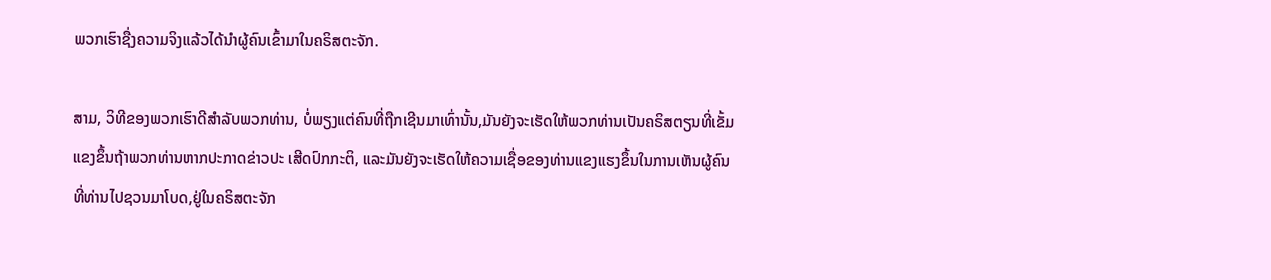ພວກເຮົາຊື່ງຄວາມຈິງແລ້ວໄດ້ນໍາຜູ້ຄົນເຂົ້າມາໃນຄຣິສຕະຈັກ.

ສາມ, ວິທີຂອງພວກເຮົາດີສໍາລັບພວກທ່ານ, ບໍ່ພຽງແຕ່ຄົນທີ່ຖືກເຊີນມາເທົ່ານັ້ນ,ມັນຍັງຈະເຮັດໃຫ້ພວກທ່ານເປັນຄຣິສຕຽນທີ່ເຂັ້ມແຂງຂຶ້ນຖ້າພວກທ່ານຫາກປະກາດຂ່າວປະ ເສີດປົກກະຕິ, ແລະມັນຍັງຈະເຮັດໃຫ້ຄວາມເຊື່ອຂອງທ່ານແຂງແຮງຂຶ້ນໃນການເຫັນຜູ້ຄົນທີ່ທ່ານໄປຊວນມາໂບດ,ຢູ່ໃນຄຣິສຕະຈັກ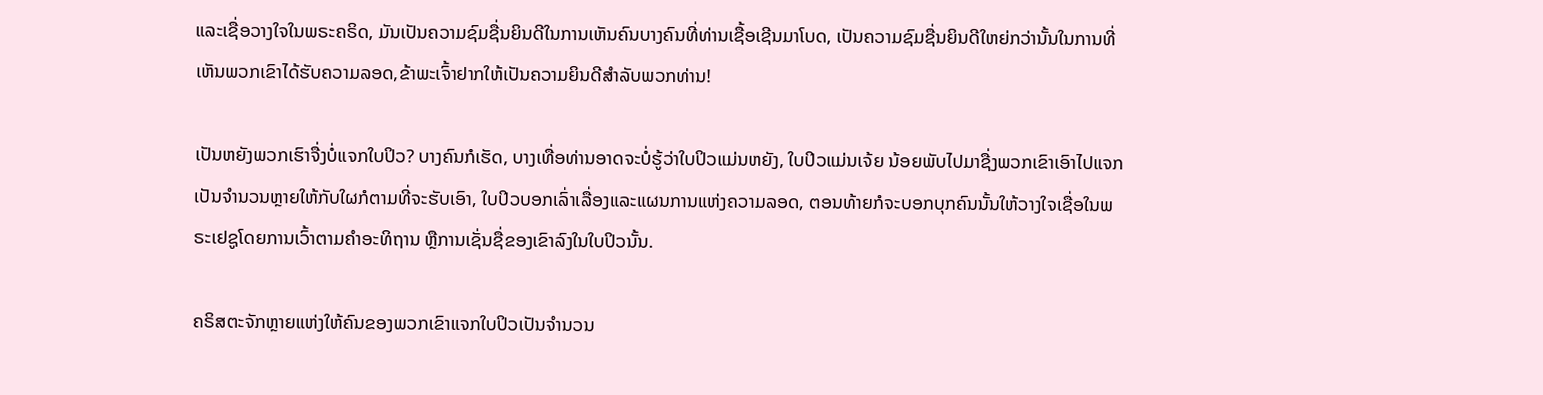ແລະເຊື່ອວາງໃຈໃນພຣະຄຣິດ, ມັນເປັນຄວາມຊົມຊື່ນຍິນດີໃນການເຫັນຄົນບາງຄົນທີ່ທ່ານເຊື້ອເຊີນມາໂບດ, ເປັນຄວາມຊົມຊື່ນຍິນດີໃຫຍ່ກວ່ານັ້ນໃນການທີ່ເຫັນພວກເຂົາໄດ້ຮັບຄວາມລອດ,ຂ້າພະເຈົ້າຢາກໃຫ້ເປັນຄວາມຍິນດີສໍາລັບພວກທ່ານ!

ເປັນຫຍັງພວກເຮົາຈື່ງບໍ່ແຈກໃບປິວ? ບາງຄົນກໍເຮັດ, ບາງເທື່ອທ່ານອາດຈະບໍ່ຮູ້ວ່າໃບປິວແມ່ນຫຍັງ, ໃບປິວແມ່ນເຈ້ຍ ນ້ອຍພັບໄປມາຊື່ງພວກເຂົາເອົາໄປແຈກເປັນຈໍານວນຫຼາຍໃຫ້ກັບໃຜກໍຕາມທີ່ຈະຮັບເອົາ, ໃບປິວບອກເລົ່າເລື່ອງແລະແຜນການແຫ່ງຄວາມລອດ, ຕອນທ້າຍກໍຈະບອກບຸກຄົນນັ້ນໃຫ້ວາງໃຈເຊື່ອໃນພຣະເຢຊູໂດຍການເວົ້າຕາມຄໍາອະທິຖານ ຫຼືການເຊັ່ນຊື່ຂອງເຂົາລົງໃນໃບປິວນັ້ນ.

ຄຣິສຕະຈັກຫຼາຍແຫ່ງໃຫ້ຄົນຂອງພວກເຂົາແຈກໃບປິວເປັນຈໍານວນ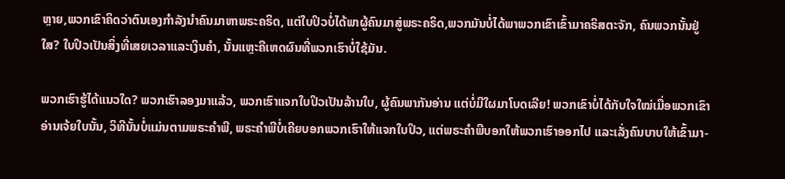ຫຼາຍ,ພວກເຂົາຄິດວ່າຕົນເອງກໍາລັງນໍາຄົນມາຫາພຣະຄຣິດ, ແຕ່ໃບປິວບໍ່ໄດ້ພາຜູ້ຄົນມາສູ່ພຣະຄຣິດ,ພວກມັນບໍ່ໄດ້ພາພວກເຂົາເຂົ້າມາຄຣິສຕະຈັກ, ຄົນພວກນັ້ນຢູ່ໃສ? ໃບປິວເປັນສິ່ງທີ່ເສຍເວລາແລະເງິນຄໍາ, ນັ້ນແຫຼະຄືເຫດຜົນທີ່ພວກເຮົາບໍ່ໃຊ້ມັນ.

ພວກເຮົາຮູ້ໄດ້ແນວໃດ? ພວກເຮົາລອງມາແລ້ວ, ພວກເຮົາແຈກໃບປິວເປັນລ້ານໃບ, ຜູ້ຄົນພາກັນອ່ານ ແຕ່ບໍ່ມີໃຜມາໂບດເລີຍ! ພວກເຂົາບໍ່ໄດ້ກັບໃຈໃໝ່ເມື່ອພວກເຂົາອ່ານເຈ້ຍໃບນັ້ນ, ວິທີນັ້ນບໍ່ແມ່ນຕາມພຣະຄໍາພີ, ພຣະຄໍາພີບໍ່ເຄີຍບອກພວກເຮົາໃຫ້ແຈກໃບປິວ, ແຕ່ພຣະຄໍາພີບອກໃຫ້ພວກເຮົາອອກໄປ ແລະເລັ່ງຄົນບາບໃຫ້ເຂົ້າມາ-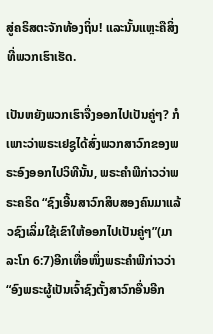ສູ່ຄຣິສຕະຈັກທ້ອງຖິ່ນ! ແລະນັ້ນແຫຼະຄືສິ່ງທີ່ພວກເຮົາເຮັດ.

ເປັນຫຍັງພວກເຮົາຈື່ງອອກໄປເປັນຄູ່ໆ? ກໍເພາະວ່າພຣະເຢຊູໄດ້ສົ່ງພວກສາວົກຂອງພຣະອົງອອກໄປວິທີນັ້ນ, ພຣະຄໍາພີກ່າວວ່າພຣະຄຣິດ “ຊົງເອີ້ນສາວົກສິບສອງຄົນມາແລ້ວຊົງເລິ່ມໃຊ້ເຂົາໃຫ້ອອກໄປເປັນຄູ່ໆ”(ມາລະໂກ 6:7)ອີກເທື່ອໜຶ່ງພຣະຄໍາພີກ່າວວ່າ “ອົງພຣະຜູ້ເປັນເຈົ້າຊົງຕັ້ງສາວົກອື່ນອີກ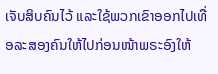ເຈັບສິບຄົນໄວ້ ແລະໃຊ້ພວກເຂົາອອກໄປເທື່ອລະສອງຄົນໃຫ້ໄປກ່ອນໜ້າພຣະອົງໃຫ້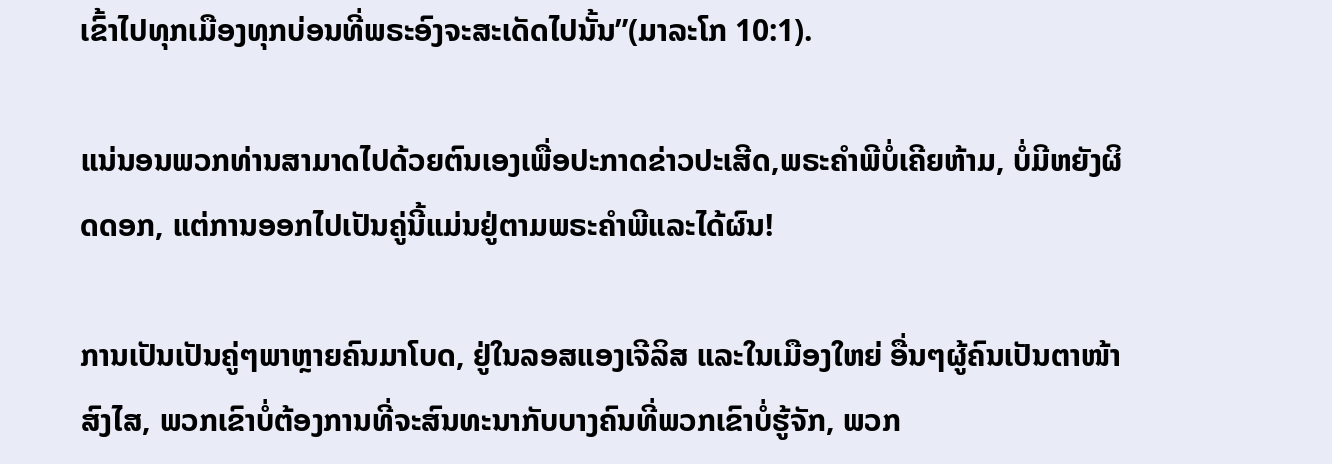ເຂົ້າໄປທຸກເມືອງທຸກບ່ອນທີ່ພຣະອົງຈະສະເດັດໄປນັ້ນ”(ມາລະໂກ 10:1).

ແນ່ນອນພວກທ່ານສາມາດໄປດ້ວຍຕົນເອງເພື່ອປະກາດຂ່າວປະເສີດ,ພຣະຄໍາພີບໍ່ເຄີຍຫ້າມ, ບໍ່ມີຫຍັງຜິດດອກ, ແຕ່ການອອກໄປເປັນຄູ່ນີ້ແມ່ນຢູ່ຕາມພຣະຄໍາພີແລະໄດ້ຜົນ!

ການເປັນເປັນຄູ່ໆພາຫຼາຍຄົນມາໂບດ, ຢູ່ໃນລອສແອງເຈີລິສ ແລະໃນເມືອງໃຫຍ່ ອື່ນໆຜູ້ຄົນເປັນຕາໜ້າສົງໄສ, ພວກເຂົາບໍ່ຕ້ອງການທີ່ຈະສົນທະນາກັບບາງຄົນທີ່ພວກເຂົາບໍ່ຮູ້ຈັກ, ພວກ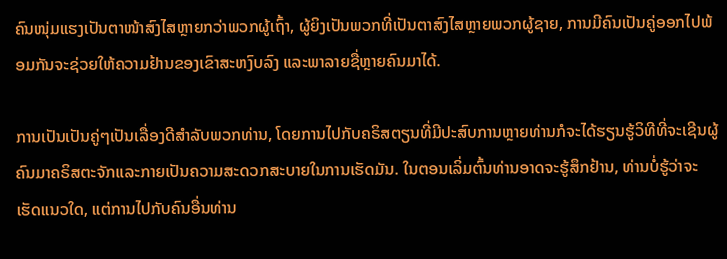ຄົນໜຸ່ມແຮງເປັນຕາໜ້າສົງໄສຫຼາຍກວ່າພວກຜູ້ເຖົ້າ, ຜູ້ຍິງເປັນພວກທີ່ເປັນຕາສົງໄສຫຼາຍພວກຜູ້ຊາຍ, ການມີຄົນເປັນຄູ່ອອກໄປພ້ອມກັນຈະຊ່ວຍໃຫ້ຄວາມຢ້ານຂອງເຂົາສະຫງົບລົງ ແລະພາລາຍຊື່ຫຼາຍຄົນມາໄດ້.

ການເປັນເປັນຄູ່ໆເປັນເລື່ອງດີສໍາລັບພວກທ່ານ, ໂດຍການໄປກັບຄຣິສຕຽນທີ່ມີປະສົບການຫຼາຍທ່ານກໍຈະໄດ້ຮຽນຮູ້ວິທີທີ່ຈະເຊີນຜູ້ຄົນມາຄຣິສຕະຈັກແລະກາຍເປັນຄວາມສະດວກສະບາຍໃນການເຮັດມັນ. ໃນຕອນເລິ່ມຕົ້ນທ່ານອາດຈະຮູ້ສຶກຢ້ານ, ທ່ານບໍ່ຮູ້ວ່າຈະເຮັດແນວໃດ, ແຕ່ການໄປກັບຄົນອື່ນທ່ານ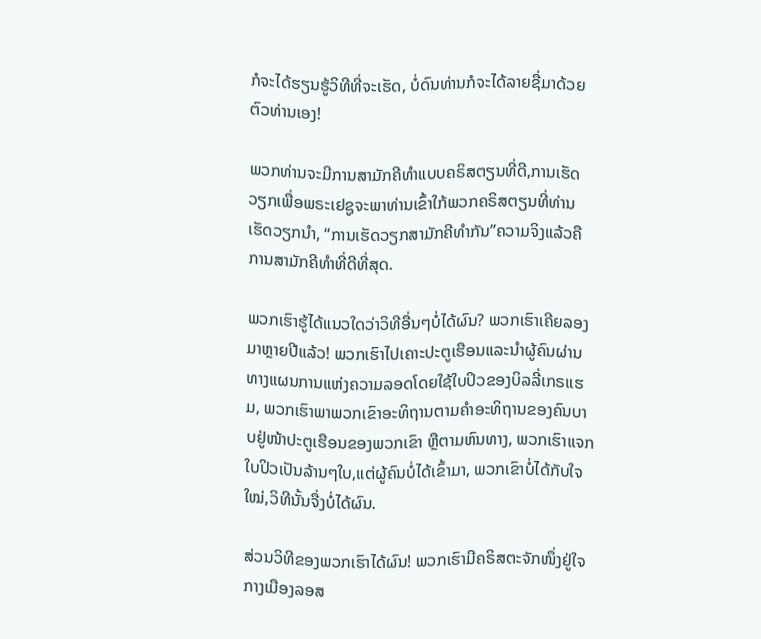ກໍຈະໄດ້ຮຽນຮູ້ວິທີທີ່ຈະເຮັດ, ບໍ່ດົນທ່ານກໍຈະໄດ້ລາຍຊື່ມາດ້ວຍຕົວທ່ານເອງ!

ພວກທ່ານຈະມີການສາມັກຄີທໍາແບບຄຣິສຕຽນທີ່ດີ,ການເຮັດວຽກເພື່ອພຣະເຢຊູຈະພາທ່ານເຂົ້າໃກ້ພວກຄຣິສຕຽນທີ່ທ່ານເຮັດວຽກນໍາ, “ການເຮັດວຽກສາມັກຄີທໍາກັນ”ຄວາມຈິງແລ້ວຄືການສາມັກຄີທໍາທີ່ດີທີ່ສຸດ.

ພວກເຮົາຮູ້ໄດ້ແນວໃດວ່າວິທີອື່ນໆບໍ່ໄດ້ຜົນ? ພວກເຮົາເຄີຍລອງມາຫຼາຍປີແລ້ວ! ພວກເຮົາໄປເຄາະປະຕູເຮືອນແລະນໍາຜູ້ຄົນຜ່ານທາງແຜນການແຫ່ງຄວາມລອດໂດຍໃຊ້ໃບປິວຂອງບິລລີ່ເກຣແຮມ, ພວກເຮົາພາພວກເຂົາອະທິຖານຕາມຄໍາອະທິຖານຂອງຄົນບາບຢູ່ໜ້າປະຕູເຮືອນຂອງພວກເຂົາ ຫຼືຕາມຫົນທາງ, ພວກເຮົາແຈກໃບປິວເປັນລ້ານໆໃບ,ແຕ່ຜູ້ຄົນບໍ່ໄດ້ເຂົ້າມາ, ພວກເຂົາບໍ່ໄດ້ກັບໃຈໃໝ່,ວິທີນັ້ນຈື່ງບໍ່ໄດ້ຜົນ.

ສ່ວນວິທີຂອງພວກເຮົາໄດ້ຜົນ! ພວກເຮົາມີຄຣິສຕະຈັກໜຶ່ງຢູ່ໃຈກາງເມືອງລອສ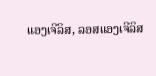ແອງເຈີລິສ, ລອສແອງເຈີລິສ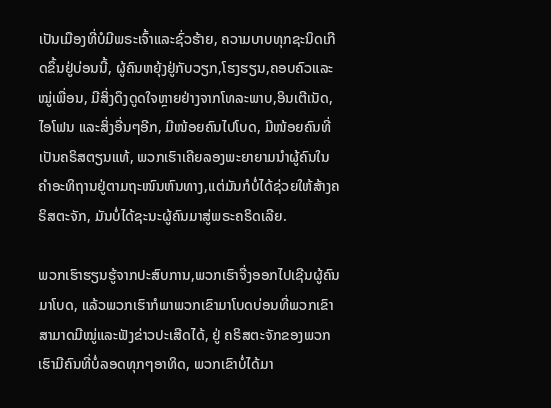ເປັນເມືອງທີ່ບໍມີພຣະເຈົ້າແລະຊົ່ວຮ້າຍ, ຄວາມບາບທຸກຊະນິດເກີດຂຶ້ນຢູ່ບ່ອນນີ້, ຜູ້ຄົນຫຍຸ້ງຢູ່ກັບວຽກ,ໂຮງຮຽນ,ຄອບຄົວແລະໝູ່ເພື່ອນ, ມີສິ່ງດຶງດູດໃຈຫຼາຍຢ່າງຈາກໂທລະພາບ,ອິນເຕີເນັດ, ໄອໂຟນ ແລະສິ່ງອື່ນໆອີກ, ມີໜ້ອຍຄົນໄປໂບດ, ມີໜ້ອຍຄົນທີ່ເປັນຄຣິສຕຽນແທ້, ພວກເຮົາເຄີຍລອງພະຍາຍາມນໍາຜູ້ຄົນໃນຄໍາອະທິຖານຢູ່ຕາມຖະໜົນຫົນທາງ,ແຕ່ມັນກໍບໍ່ໄດ້ຊ່ວຍໃຫ້ສ້າງຄຣິສຕະຈັກ, ມັນບໍ່ໄດ້ຊະນະຜູ້ຄົນມາສູ່ພຣະຄຣິດເລີຍ.

ພວກເຮົາຮຽນຮູ້ຈາກປະສົບການ,ພວກເຮົາຈື່ງອອກໄປເຊີນຜູ້ຄົນມາໂບດ, ແລ້ວພວກເຮົາກໍພາພວກເຂົາມາໂບດບ່ອນທີ່ພວກເຂົາສາມາດມີໝູ່ແລະຟັງຂ່າວປະເສີດໄດ້, ຢູ່ ຄຣິສຕະຈັກຂອງພວກເຮົາມີຄົນທີ່ບໍ່ລອດທຸກໆອາທິດ, ພວກເຂົາບໍ່ໄດ້ມາ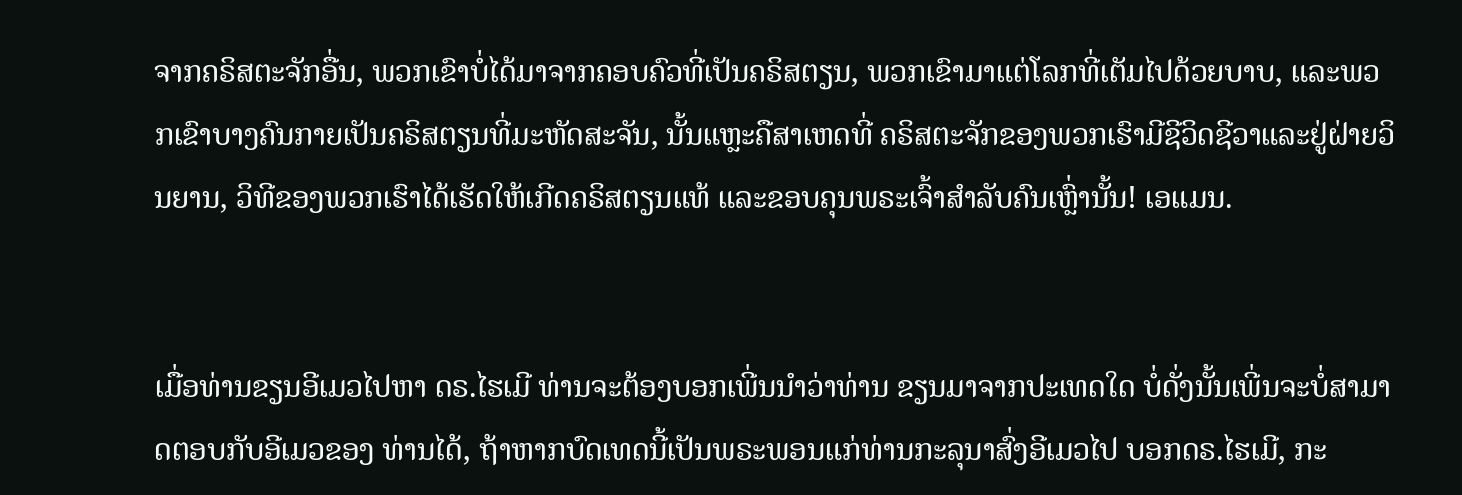ຈາກຄຣິສຕະຈັກອື່ນ, ພວກເຂົາບໍ່ໄດ້ມາຈາກຄອບຄົວທີ່ເປັນຄຣິສຕຽນ, ພວກເຂົາມາແຕ່ໂລກທີ່ເຕັມໄປດ້ວຍບາບ, ແລະພວກເຂົາບາງຄົນກາຍເປັນຄຣິສຕຽນທີ່ມະຫັດສະຈັນ, ນັ້ນແຫຼະຄືສາເຫດທີ່ ຄຣິສຕະຈັກຂອງພວກເຮົາມີຊີວິດຊີວາແລະຢູ່ຝ່າຍວິນຍານ, ວິທີຂອງພວກເຮົາໄດ້ເຮັດໃຫ້ເກີດຄຣິສຕຽນແທ້ ແລະຂອບຄຸນພຣະເຈົ້າສໍາລັບຄົນເຫຼົ່ານັ້ນ! ເອແມນ.


ເມື່ອທ່ານຂຽນອີເມວໄປຫາ ດຣ.ໄຮເມີ ທ່ານຈະຕ້ອງບອກເພີ່ນນໍາວ່າທ່ານ ຂຽນມາຈາກປະເທດໃດ ບໍ່ດັ່ງນັ້ນເພີ່ນຈະບໍ່ສາມາດຕອບກັບອີເມວຂອງ ທ່ານໄດ້, ຖ້າຫາກບົດເທດນີ້ເປັນພຣະພອນແກ່ທ່ານກະລຸນາສົ່ງອີເມວໄປ ບອກດຣ.ໄຮເມີ, ກະ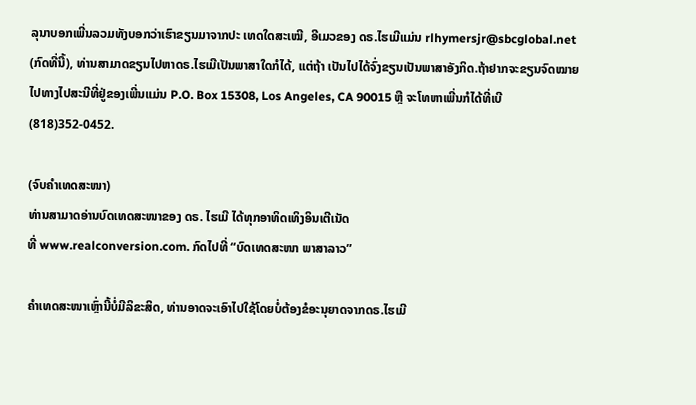ລຸນາບອກເພີ່ນລວມທັງບອກວ່າເຮົາຂຽນມາຈາກປະ ເທດໃດສະເໝີ, ອີເມວຂອງ ດຣ.ໄຮເມີແມ່ນ rlhymersjr@sbcglobal.net (ກົດທີ່ນີ້), ທ່ານສາມາດຂຽນໄປຫາດຣ.ໄຮເມີເປັນພາສາໃດກໍໄດ້, ແຕ່ຖ້າ ເປັນໄປໄດ້ຈົ່ງຂຽນເປັນພາສາອັງກິດ.ຖ້າຢາກຈະຂຽນຈົດໝາຍໄປທາງໄປສະນີທີ່ຢູ່ຂອງເພີ່ນແມ່ນ P.O. Box 15308, Los Angeles, CA 90015 ຫຼື ຈະໂທຫາເພີ່ນກໍໄດ້ທີ່ເບີ (818)352-0452.

(ຈົບຄຳເທດສະໜາ)
ທ່ານສາມາດອ່ານບົດເທດສະໜາຂອງ ດຣ. ໄຮເມີ ໄດ້ທຸກອາທິດເທິງອິນເຕີເນັດ
ທີ່ www.realconversion.com. ກົດໄປທີ່ “ບົດເທດສະໜາ ພາສາລາວ”

ຄໍາເທດສະໜາເຫຼົ່ານີ້ບໍ່ມີລິຂະສິດ, ທ່ານອາດຈະເອົາໄປໃຊ້ໂດຍບໍ່ຕ້ອງຂໍອະນຸຍາດຈາກດຣ.ໄຮເມີ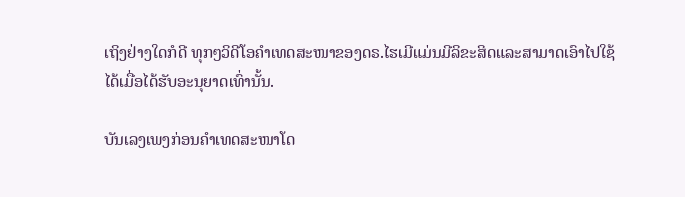ເຖິງຢ່າງໃດກໍດີ ທຸກໆວິດີໂອຄໍາເທດສະໜາຂອງດຣ.ໄຮເມີແມ່ນມີລິຂະສິດແລະສາມາດເອົາໄປໃຊ້
ໄດ້ເມື່ອໄດ້ຮັບອະນຸຍາດເທົ່ານັ້ນ.

ບັນເລງເພງກ່ອນຄໍາເທດສະໜາໂດ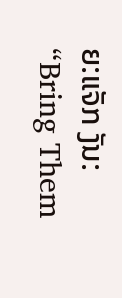ຍ:ແຈັກ ງັນ:
“Bring Them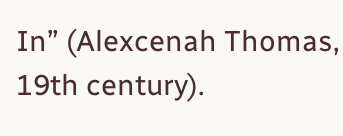In” (Alexcenah Thomas, 19th century).